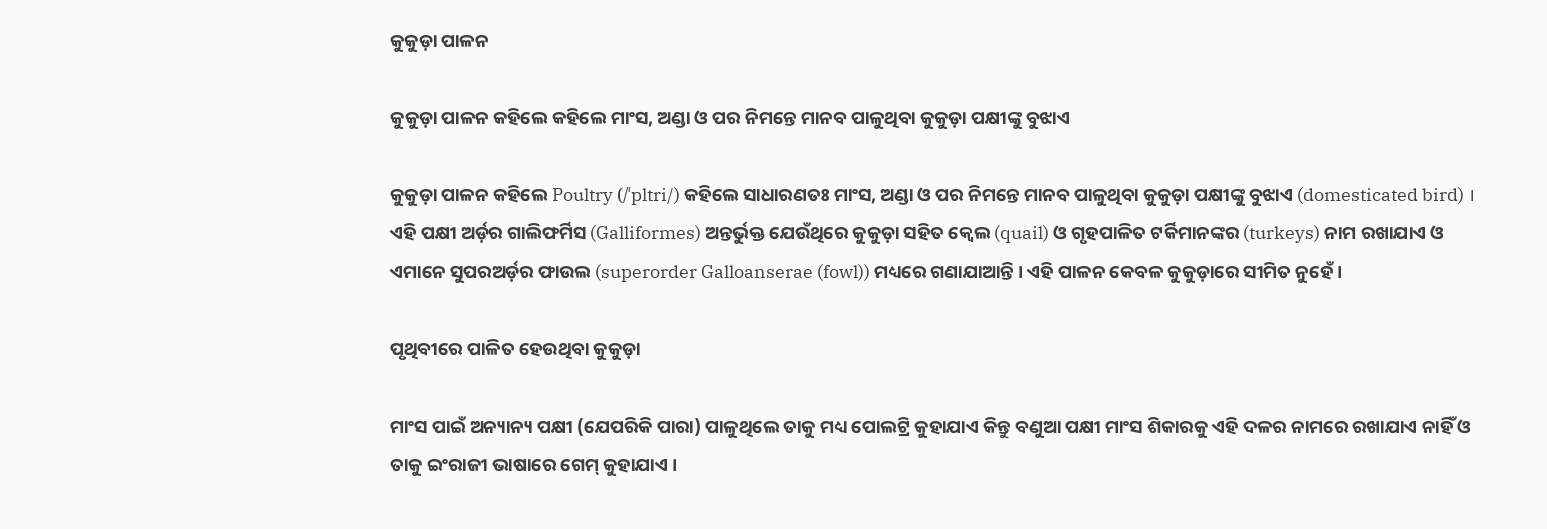କୁକୁଡ଼ା ପାଳନ

କୁକୁଡ଼ା ପାଳନ କ‌ହିଲେ କ‌ହିଲେ ମାଂସ, ଅଣ୍ଡା ଓ ପର ନିମନ୍ତେ ମାନବ ପାଳୁଥିବା କୁକୁଡ଼ା ପକ୍ଷୀଙ୍କୁ ବୁଝାଏ

କୁକୁଡ଼ା ପାଳନ କ‌ହିଲେ Poultry (/ˈpltri/) କ‌ହିଲେ ସାଧାରଣତଃ ମାଂସ, ଅଣ୍ଡା ଓ ପର ନିମନ୍ତେ ମାନବ ପାଳୁଥିବା କୁକୁଡ଼ା ପକ୍ଷୀଙ୍କୁ ବୁଝାଏ (domesticated bird) । ଏହି ପକ୍ଷୀ ଅର୍ଡ଼ର ଗାଲିଫର୍ମିସ (Galliformes) ଅନ୍ତର୍ଭୁକ୍ତ ଯେଉଁଥିରେ କୁକୁଡ଼ା ସ‌ହିତ କ୍ୱେଲ (quail) ଓ ଗୃହପାଳିତ ଟର୍କିମାନଙ୍କର (turkeys) ନାମ ରଖାଯାଏ ଓ ଏମାନେ ସୁପରଅର୍ଡ଼ର ଫାଉଲ (superorder Galloanserae (fowl)) ମଧ୍ୟରେ ଗଣାଯାଆନ୍ତି । ଏହି ପାଳନ କେବଳ କୁକୁଡ଼ାରେ ସୀମିତ ନୁହେଁ ।

ପୃଥିବୀରେ ପାଳିତ ହେଉଥିବା କୁକୁଡ଼ା

ମାଂସ ପାଇଁ ଅନ୍ୟାନ୍ୟ ପକ୍ଷୀ (ଯେପରିକି ପାରା) ପାଳୁଥିଲେ ତାକୁ ମଧ୍ୟ ପୋଲଟ୍ରି କୁହାଯାଏ କିନ୍ତୁ ବଣୁଆ ପକ୍ଷୀ ମାଂସ ଶିକାରକୁ ଏହି ଦଳର ନାମରେ ରଖାଯାଏ ନାହିଁ ଓ ତାକୁ ଇଂରାଜୀ ଭାଷାରେ ଗେମ୍ କୁହାଯାଏ ।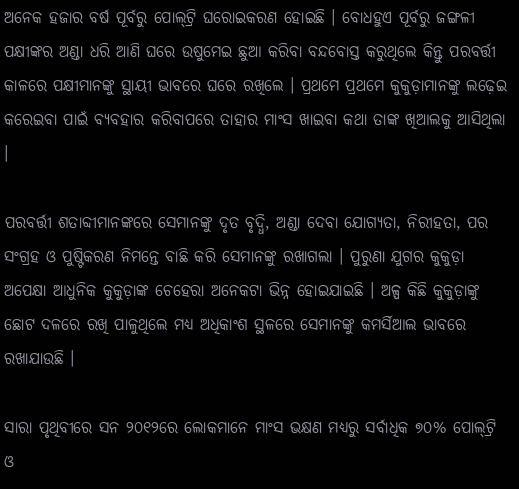ଅନେକ ହଜାର ବର୍ଷ ପୂର୍ବରୁ ପୋଲ୍‌ଟ୍ରି ଘରୋଇକରଣ ହୋଇଛି । ବୋଧହୁଏ ପୂର୍ବରୁ ଜଙ୍ଗଳୀ ପକ୍ଷୀଙ୍କର ଅଣ୍ଡା ଧରି ଆଣି ଘରେ ଉଷୁମେଇ ଛୁଆ କରିବା ବନ୍ଦବୋସ୍ତ କରୁଥିଲେ କିନ୍ତୁ ପରବର୍ତ୍ତୀ କାଳରେ ପକ୍ଷୀମାନଙ୍କୁ ସ୍ଥାୟୀ ଭାବରେ ଘରେ ରଖିଲେ । ପ୍ରଥମେ ପ୍ରଥମେ କୁକୁଡ଼ାମାନଙ୍କୁ ଲଢ଼େଇ କରେଇବା ପାଇଁ ବ୍ୟବ‌ହାର କରିବାପରେ ତାହାର ମାଂସ ଖାଇବା କଥା ତାଙ୍କ ଖିଆଲକୁ ଆସିଥିଲା ।

ପରବର୍ତ୍ତୀ ଶତାବ୍ଦୀମାନଙ୍କରେ ସେମାନଙ୍କୁ ଦୃତ ବୃଦ୍ଧି, ଅଣ୍ଡା ଦେବା ଯୋଗ୍ୟତା, ନିରୀହତା, ପର ସଂଗ୍ରହ ଓ ପୁଷ୍ଟିକରଣ ନିମନ୍ତେ ବାଛି କରି ସେମାନଙ୍କୁ ରଖାଗଲା । ପୁରୁଣା ଯୁଗର କୁକୁଡ଼ା ଅପେକ୍ଷା ଆଧୁନିକ କୁକୁଡ଼ାଙ୍କ ଚେହେରା ଅନେକଟା ଭିନ୍ନ ହୋଇଯାଇଛି । ଅଳ୍ପ କିଛି କୁକୁଡ଼ାଙ୍କୁ ଛୋଟ ଦଳରେ ରଖି ପାଳୁଥିଲେ ମଧ୍ୟ ଅଧିକାଂଶ ସ୍ଥଳରେ ସେମାନଙ୍କୁ କମର୍ସିଆଲ ଭାବରେ ରଖାଯାଉଛି ।

ସାରା ପୃଥିବୀରେ ସନ ୨୦୧୨ରେ ଲୋକମାନେ ମାଂସ ଭକ୍ଷଣ ମଧ୍ୟରୁ ସର୍ବାଧିକ ୭୦% ପୋଲ୍‌ଟ୍ରି ଓ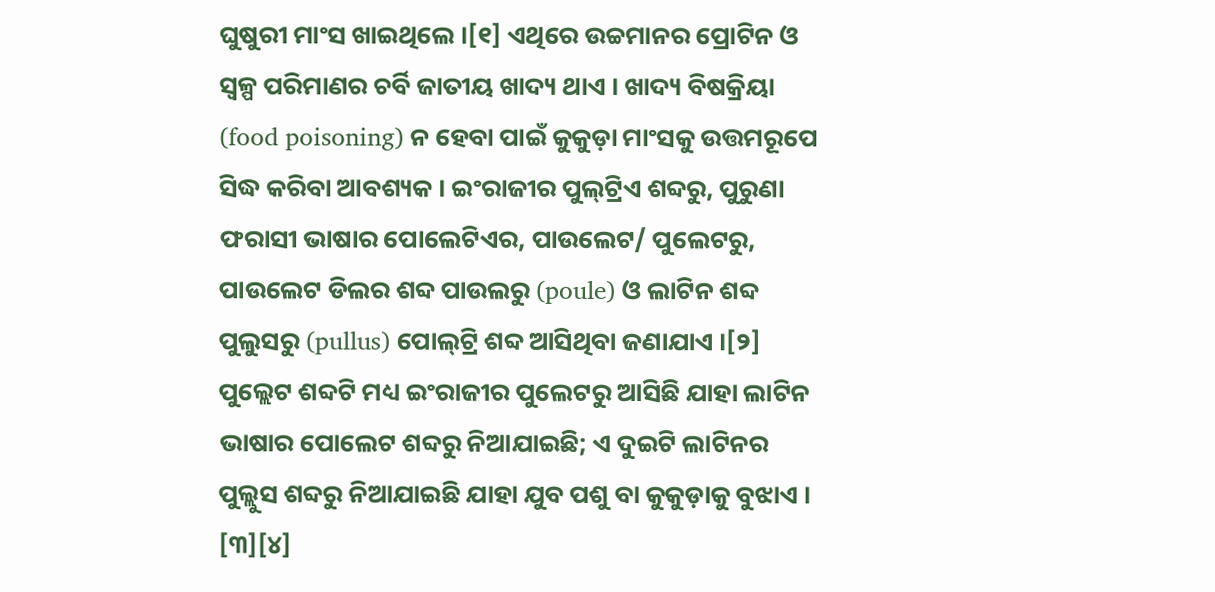ଘୁଷୁରୀ ମାଂସ ଖାଇଥିଲେ ।[୧] ଏଥିରେ ଉଚ୍ଚମାନର ପ୍ରୋଟିନ ଓ ସ୍ୱଳ୍ପ ପରିମାଣର ଚର୍ବି ଜାତୀୟ ଖାଦ୍ୟ ଥାଏ । ଖାଦ୍ୟ ବିଷକ୍ରିୟା (food poisoning) ନ ହେବା ପାଇଁ କୁକୁଡ଼ା ମାଂସକୁ ଉତ୍ତମରୂପେ ସିଦ୍ଧ କରିବା ଆବଶ୍ୟକ । ଇଂରାଜୀର ପୁଲ୍‌ଟ୍ରିଏ ଶବ୍ଦରୁ, ପୁରୁଣା ଫରାସୀ ଭାଷାର ପୋଲେଟିଏର, ପାଉଲେଟ/ ପୁଲେଟରୁ, ପାଉଲେଟ ଡିଲର ଶବ୍ଦ ପାଉଲରୁ (poule) ଓ ଲାଟିନ ଶବ୍ଦ ପୁଲୁସରୁ (pullus) ପୋଲ୍‌ଟ୍ରି ଶବ୍ଦ ଆସିଥିବା ଜଣାଯାଏ ।[୨] ପୁଲ୍ଲେଟ ଶବ୍ଦଟି ମଧ୍ୟ ଇଂରାଜୀର ପୁଲେଟରୁ ଆସିଛି ଯାହା ଲାଟିନ ଭାଷାର ପୋଲେଟ ଶବ୍ଦରୁ ନିଆଯାଇଛି; ଏ ଦୁଇଟି ଲାଟିନର ପୁଲ୍ଲୁସ ଶବ୍ଦରୁ ନିଆଯାଇଛି ଯାହା ଯୁବ ପଶୁ ବା କୁକୁଡ଼ାକୁ ବୁଝାଏ । [୩][୪]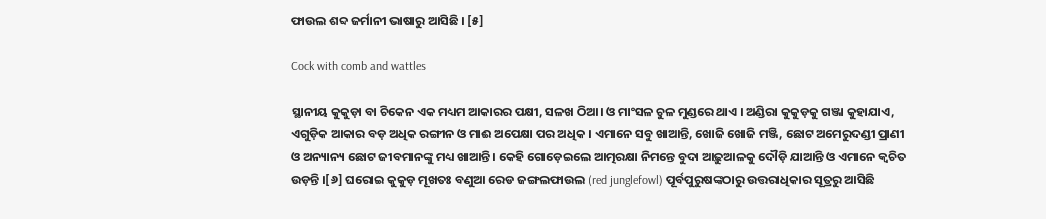ଫାଉଲ ଶବ୍ଦ ଜର୍ମାନୀ ଭାଷାରୁ ଆସିଛି । [୫]

Cock with comb and wattles

ସ୍ଥାନୀୟ କୁକୁଡ଼ା ବା ଚିକେନ ଏକ ମଧ୍ୟମ ଆକାରର ପକ୍ଷୀ, ସଳଖ ଠିଆ। ଓ ମାଂସଳ ଚୁଳ ମୁଣ୍ଡରେ ଥାଏ । ଅଣ୍ଡିରା କୁକୁଡ଼କୁ ଗଞ୍ଜା କୁହାଯାଏ, ଏଗୁଡ଼ିକ ଆକାର ବଡ଼ ଅଧିକ ରଙ୍ଗୀନ ଓ ମାଈ ଅପେକ୍ଷା ପର ଅଧିକ । ଏମାନେ ସବୁ ଖାଆନ୍ତି, ଖୋଜି ଖୋଜି ମଞ୍ଜି, ଛୋଟ ଅମେରୁଦଣ୍ଡୀ ପ୍ରାଣୀ ଓ ଅନ୍ୟାନ୍ୟ ଛୋଟ ଜୀବମାନଙ୍କୁ ମଧ୍ୟ ଖାଆନ୍ତି । କେହି ଗୋଡ଼େଇଲେ ଆତ୍ମରକ୍ଷା ନିମନ୍ତେ ବୁଦା ଆଢ଼ୁଆଳକୁ ଦୌଡ଼ି ଯାଆନ୍ତି ଓ ଏମାନେ କ୍ୱଚିତ ଉଡ଼ନ୍ତି ।[୬] ଘରୋଇ କୁକୁଡ଼ ମୂଖତଃ ବଣୁଆ ରେଡ ଜଙ୍ଗଲଫାଉଲ (red junglefowl) ପୂର୍ବପୁରୁଷଙ୍କଠାରୁ ଉତ୍ତରାଧିକାର ସୂତ୍ରରୁ ଆସିଛି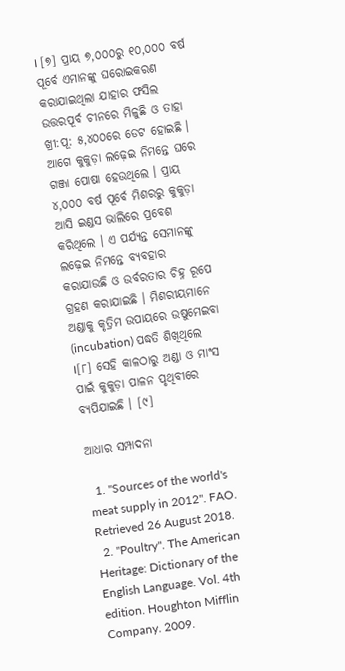। [୭] ପ୍ରାୟ ୭,୦୦୦ରୁ ୧୦,୦୦୦ ବର୍ଷ ପୂର୍ବେ ଏମାନଙ୍କୁ ଘରୋଇକରଣ କରାଯାଇଥିଲା ଯାହାର ଫସିଲ ଉତ୍ତରପୂର୍ବ ଚୀନରେ ମିଳୁଛି ଓ ତାହା ଖ୍ରୀ:ପୂ: ୫,୪୦୦ରେ ଡେଟ ହୋଇଛି । ଆଗେ କୁକୁଡ଼ା ଲଢ଼େଇ ନିମନ୍ତେ ଘରେ ଗଞ୍ଜା ପୋଷା ହେଉଥିଲେ । ପ୍ରାୟ ୪,୦୦୦ ବର୍ଷ ପୂର୍ବେ ମିଶରରୁ କୁକୁଡ଼ା ଆସି ଇଣ୍ଡସ ଭାଲିରେ ପ୍ରବେଶ କରିଥିଲେ । ଏ ପର୍ଯ୍ୟନ୍ତ ସେମାନଙ୍କୁ ଲଢ଼େଇ ନିମନ୍ତେ ବ୍ୟବ‌ହାର କରାଯାଉଛି ଓ ଉର୍ବରତାର ଚିହ୍ନ ରୂପେ ଗ୍ରହଣ କରାଯାଇଛି । ମିଶରୀୟମାନେ ଅଣ୍ଡାକୁ କୃତ୍ରିମ ଉପାୟରେ ଉଷୁମେଇବା (incubation) ପଦ୍ଧତି ଶିଖିଥିଲେ ।[୮] ସେହି କାଳଠାରୁ ଅଣ୍ଡା ଓ ମାଂସ ପାଇଁ କୁକୁଡ଼ା ପାଳନ ପୃଥିବୀରେ ବ୍ୟପିଯାଇଛି । [୯]

ଆଧାର ସମ୍ପାଦନା

  1. "Sources of the world's meat supply in 2012". FAO. Retrieved 26 August 2018.
  2. "Poultry". The American Heritage: Dictionary of the English Language. Vol. 4th edition. Houghton Mifflin Company. 2009.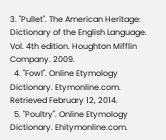3. "Pullet". The American Heritage: Dictionary of the English Language. Vol. 4th edition. Houghton Mifflin Company. 2009.
  4. "Fowl". Online Etymology Dictionary. Etymonline.com. Retrieved February 12, 2014.
  5. "Poultry". Online Etymology Dictionary. Ehitymonline.com.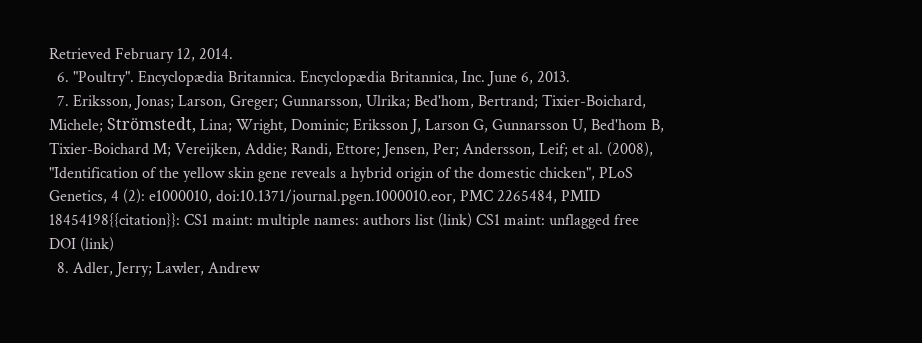Retrieved February 12, 2014.
  6. "Poultry". Encyclopædia Britannica. Encyclopædia Britannica, Inc. June 6, 2013.
  7. Eriksson, Jonas; Larson, Greger; Gunnarsson, Ulrika; Bed'hom, Bertrand; Tixier-Boichard, Michele; Strömstedt, Lina; Wright, Dominic; Eriksson J, Larson G, Gunnarsson U, Bed'hom B, Tixier-Boichard M; Vereijken, Addie; Randi, Ettore; Jensen, Per; Andersson, Leif; et al. (2008), "Identification of the yellow skin gene reveals a hybrid origin of the domestic chicken", PLoS Genetics, 4 (2): e1000010, doi:10.1371/journal.pgen.1000010.eor, PMC 2265484, PMID 18454198{{citation}}: CS1 maint: multiple names: authors list (link) CS1 maint: unflagged free DOI (link)
  8. Adler, Jerry; Lawler, Andrew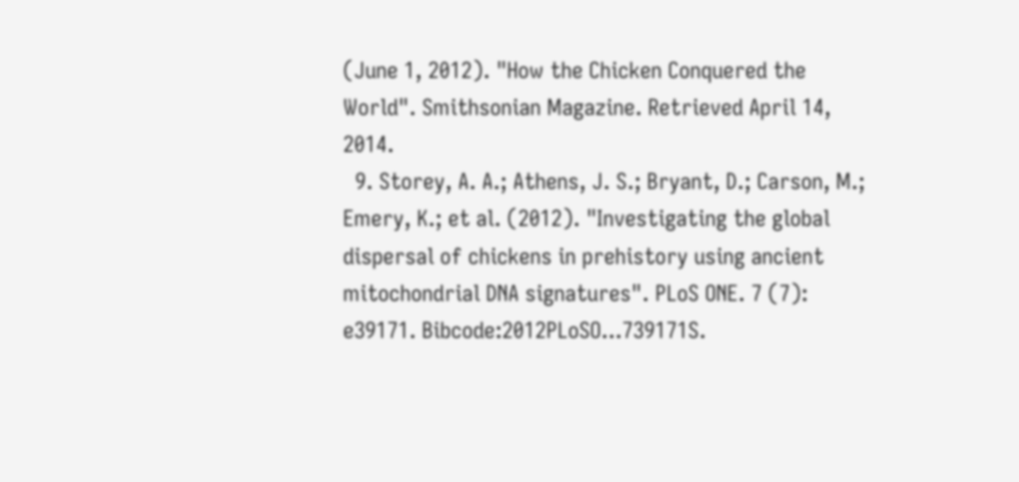(June 1, 2012). "How the Chicken Conquered the World". Smithsonian Magazine. Retrieved April 14, 2014.
  9. Storey, A. A.; Athens, J. S.; Bryant, D.; Carson, M.; Emery, K.; et al. (2012). "Investigating the global dispersal of chickens in prehistory using ancient mitochondrial DNA signatures". PLoS ONE. 7 (7): e39171. Bibcode:2012PLoSO...739171S.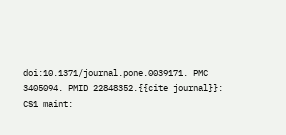doi:10.1371/journal.pone.0039171. PMC 3405094. PMID 22848352.{{cite journal}}: CS1 maint: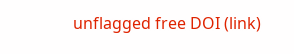unflagged free DOI (link)